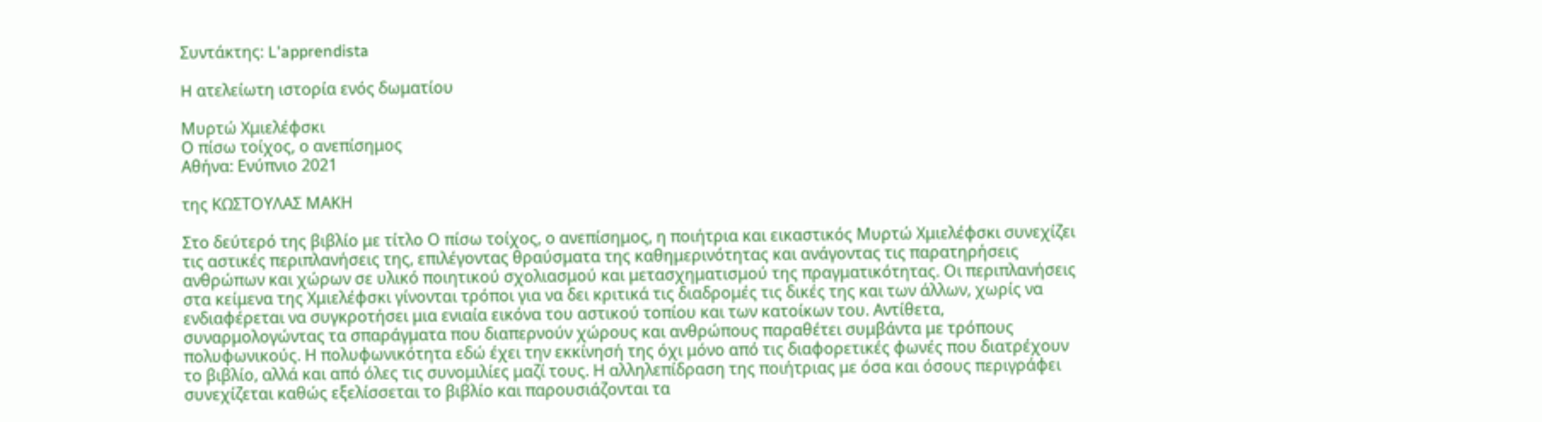Συντάκτης: L'apprendista

H ατελείωτη ιστορία ενός δωματίου

Μυρτώ Χμιελέφσκι
Ο πίσω τοίχος, ο ανεπίσημος
Αθήνα: Ενύπνιο 2021

της ΚΩΣΤΟΥΛΑΣ ΜΑΚΗ

Στο δεύτερό της βιβλίο με τίτλο Ο πίσω τοίχος, ο ανεπίσημος, η ποιήτρια και εικαστικός Μυρτώ Χμιελέφσκι συνεχίζει τις αστικές περιπλανήσεις της, επιλέγοντας θραύσματα της καθημερινότητας και ανάγοντας τις παρατηρήσεις ανθρώπων και χώρων σε υλικό ποιητικού σχολιασμού και μετασχηματισμού της πραγματικότητας. Οι περιπλανήσεις στα κείμενα της Χμιελέφσκι γίνονται τρόποι για να δει κριτικά τις διαδρομές τις δικές της και των άλλων, χωρίς να ενδιαφέρεται να συγκροτήσει μια ενιαία εικόνα του αστικού τοπίου και των κατοίκων του. Αντίθετα, συναρμολογώντας τα σπαράγματα που διαπερνούν χώρους και ανθρώπους παραθέτει συμβάντα με τρόπους πολυφωνικούς. Η πολυφωνικότητα εδώ έχει την εκκίνησή της όχι μόνο από τις διαφορετικές φωνές που διατρέχουν το βιβλίο, αλλά και από όλες τις συνομιλίες μαζί τους. Η αλληλεπίδραση της ποιήτριας με όσα και όσους περιγράφει συνεχίζεται καθώς εξελίσσεται το βιβλίο και παρουσιάζονται τα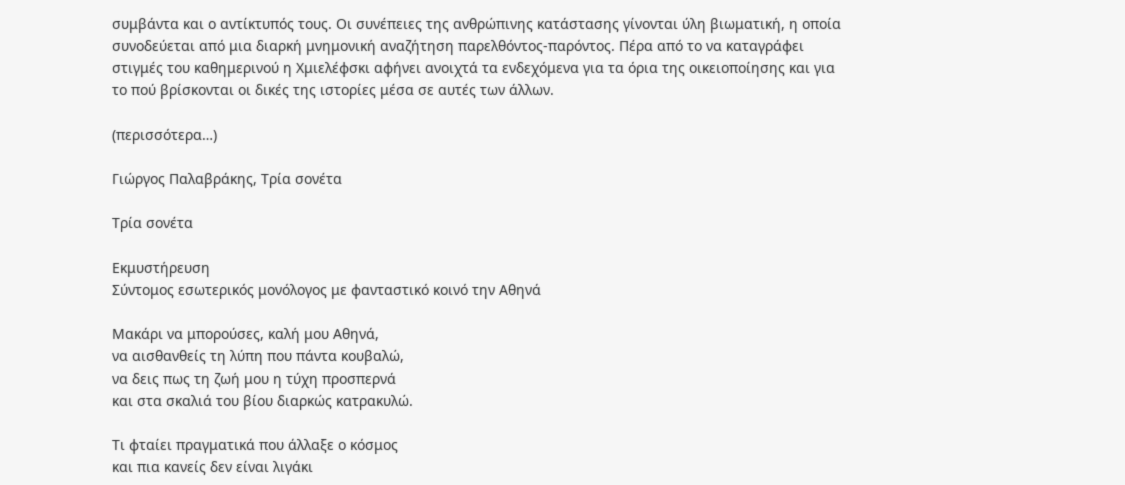συμβάντα και ο αντίκτυπός τους. Οι συνέπειες της ανθρώπινης κατάστασης γίνονται ύλη βιωματική, η οποία συνοδεύεται από μια διαρκή μνημονική αναζήτηση παρελθόντος-παρόντος. Πέρα από το να καταγράφει στιγμές του καθημερινού η Χμιελέφσκι αφήνει ανοιχτά τα ενδεχόμενα για τα όρια της οικειοποίησης και για το πού βρίσκονται οι δικές της ιστορίες μέσα σε αυτές των άλλων.

(περισσότερα…)

Γιώργος Παλαβράκης, Τρία σονέτα

Τρία σονέτα

Εκμυστήρευση
Σύντομος εσωτερικός μονόλογος με φανταστικό κοινό την Αθηνά

Μακάρι να μπορούσες, καλή μου Αθηνά,
να αισθανθείς τη λύπη που πάντα κουβαλώ,
να δεις πως τη ζωή μου η τύχη προσπερνά
και στα σκαλιά του βίου διαρκώς κατρακυλώ.

Τι φταίει πραγματικά που άλλαξε ο κόσμος
και πια κανείς δεν είναι λιγάκι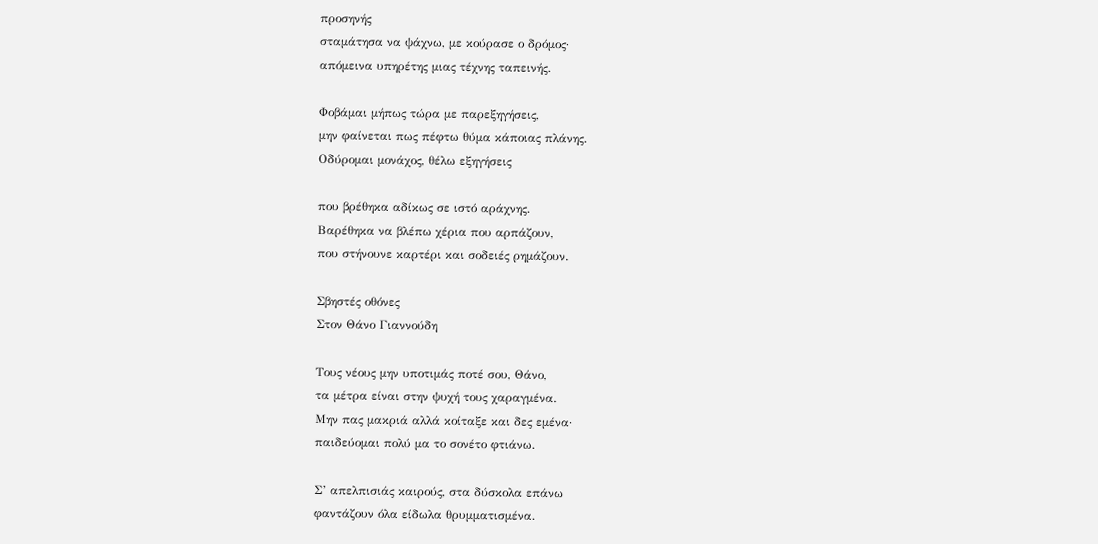προσηνής
σταμάτησα να ψάχνω, με κούρασε ο δρόμος·
απόμεινα υπηρέτης μιας τέχνης ταπεινής.

Φοβάμαι μήπως τώρα με παρεξηγήσεις,
μην φαίνεται πως πέφτω θύμα κάποιας πλάνης.
Οδύρομαι μονάχος, θέλω εξηγήσεις

που βρέθηκα αδίκως σε ιστό αράχνης.
Βαρέθηκα να βλέπω χέρια που αρπάζουν,
που στήνουνε καρτέρι και σοδειές ρημάζουν.

Σβηστές οθόνες
Στον Θάνο Γιαννούδη

Τους νέους μην υποτιμάς ποτέ σου, Θάνο,
τα μέτρα είναι στην ψυχή τους χαραγμένα.
Μην πας μακριά αλλά κοίταξε και δες εμένα·
παιδεύομαι πολύ μα το σονέτο φτιάνω.

Σ’ απελπισιάς καιρούς, στα δύσκολα επάνω
φαντάζουν όλα είδωλα θρυμματισμένα.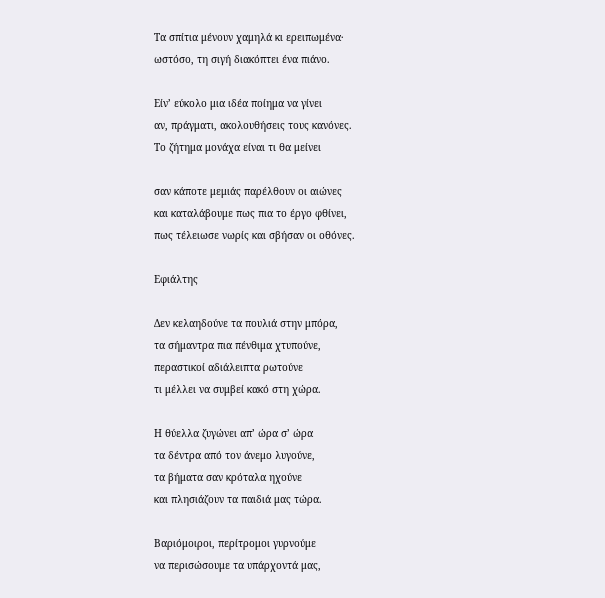Τα σπίτια μένουν χαμηλά κι ερειπωμένα·
ωστόσο, τη σιγή διακόπτει ένα πιάνο.

Είν’ εύκολο μια ιδέα ποίημα να γίνει
αν, πράγματι, ακολουθήσεις τους κανόνες.
Το ζήτημα μονάχα είναι τι θα μείνει

σαν κάποτε μεμιάς παρέλθουν οι αιώνες
και καταλάβουμε πως πια το έργο φθίνει,
πως τέλειωσε νωρίς και σβήσαν οι οθόνες.

Εφιάλτης

Δεν κελαηδούνε τα πουλιά στην μπόρα,
τα σήμαντρα πια πένθιμα χτυπούνε,
περαστικοί αδιάλειπτα ρωτούνε
τι μέλλει να συμβεί κακό στη χώρα.

Η θύελλα ζυγώνει απ’ ώρα σ’ ώρα
τα δέντρα από τον άνεμο λυγούνε,
τα βήματα σαν κρόταλα ηχούνε
και πλησιάζουν τα παιδιά μας τώρα.

Βαριόμοιροι, περίτρομοι γυρνούμε
να περισώσουμε τα υπάρχοντά μας,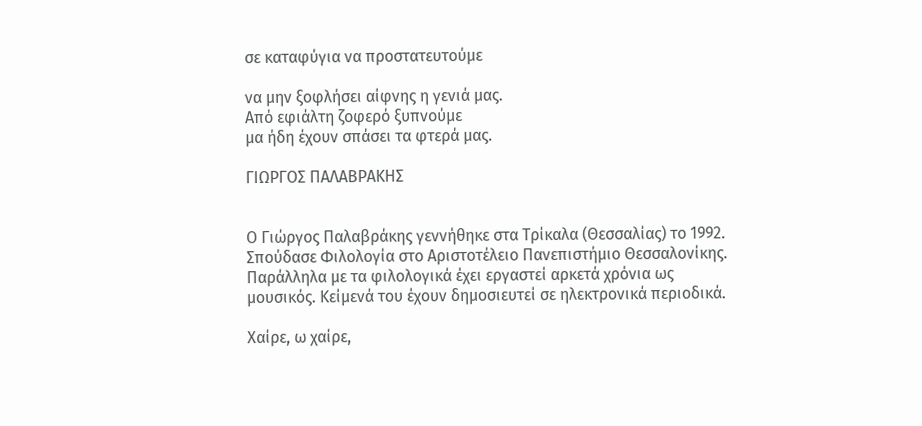σε καταφύγια να προστατευτούμε

να μην ξοφλήσει αίφνης η γενιά μας.
Από εφιάλτη ζοφερό ξυπνούμε
μα ήδη έχουν σπάσει τα φτερά μας.

ΓΙΩΡΓΟΣ ΠΑΛΑΒΡΑΚΗΣ


Ο Γιώργος Παλαβράκης γεννήθηκε στα Τρίκαλα (Θεσσαλίας) το 1992. Σπούδασε Φιλολογία στο Αριστοτέλειο Πανεπιστήμιο Θεσσαλονίκης. Παράλληλα με τα φιλολογικά έχει εργαστεί αρκετά χρόνια ως μουσικός. Κείμενά του έχουν δημοσιευτεί σε ηλεκτρονικά περιοδικά.

Χαίρε, ω χαίρε,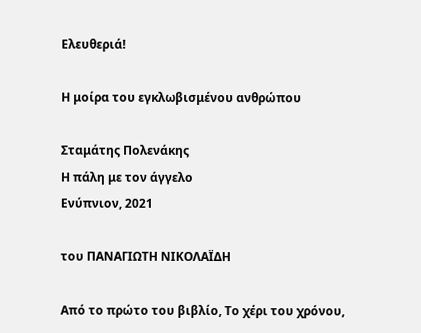Ελευθεριά!

Η μοίρα του εγκλωβισμένου ανθρώπου

Σταμάτης Πολενάκης
Η πάλη με τον άγγελο
Ενύπνιον, 2021

του ΠΑΝΑΓΙΩΤΗ ΝΙΚΟΛΑΪΔΗ

Από το πρώτο του βιβλίο, Το χέρι του χρόνου,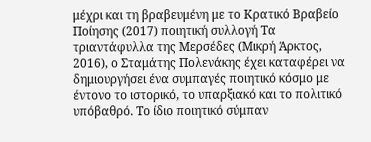μέχρι και τη βραβευμένη με το Κρατικό Βραβείο Ποίησης (2017) ποιητική συλλογή Τα τριαντάφυλλα της Μερσέδες (Μικρή Άρκτος, 2016), ο Σταμάτης Πολενάκης έχει καταφέρει να δημιουργήσει ένα συμπαγές ποιητικό κόσμο με έντονο το ιστορικό, το υπαρξιακό και το πολιτικό υπόβαθρό. Το ίδιο ποιητικό σύμπαν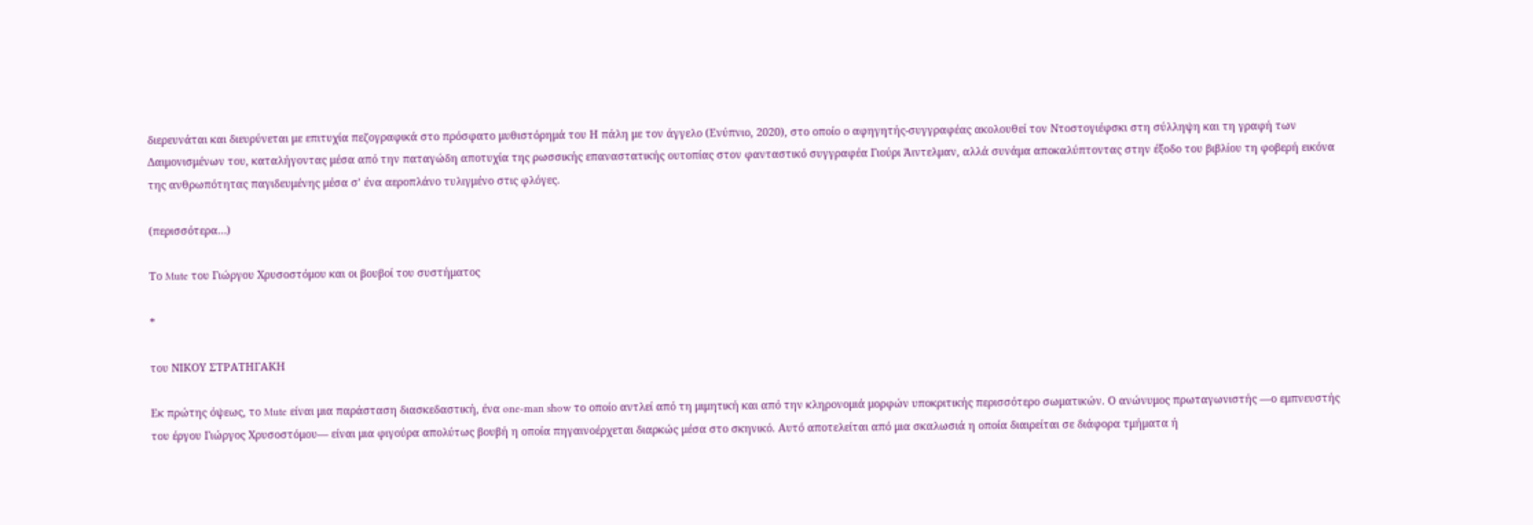διερευνάται και διευρύνεται με επιτυχία πεζογραφικά στο πρόσφατο μυθιστόρημά του Η πάλη με τον άγγελο (Ενύπνιο, 2020), στο οποίο ο αφηγητής-συγγραφέας ακολουθεί τον Ντοστογιέφσκι στη σύλληψη και τη γραφή των Δαιμονισμένων του, καταλήγοντας μέσα από την παταγώδη αποτυχία της ρωσσικής επαναστατικής ουτοπίας στον φανταστικό συγγραφέα Γιούρι Άιντελμαν, αλλά συνάμα αποκαλύπτοντας στην έξοδο του βιβλίου τη φοβερή εικόνα της ανθρωπότητας παγιδευμένης μέσα σ’ ένα αεροπλάνο τυλιγμένο στις φλόγες.

(περισσότερα…)

Το Mute του Γιώργου Χρυσοστόμου και οι βουβοί του συστήματος

*

του ΝΙΚΟΥ ΣΤΡΑΤΗΓΑΚΗ

Εκ πρώτης όψεως, το Mute είναι μια παράσταση διασκεδαστική, ένα one-man show το οποίο αντλεί από τη μιμητική και από την κληρονομιά μορφών υποκριτικής περισσότερο σωματικών. Ο ανώνυμος πρωταγωνιστής —ο εμπνευστής του έργου Γιώργος Χρυσοστόμου— είναι μια φιγούρα απολύτως βουβή η οποία πηγαινοέρχεται διαρκώς μέσα στο σκηνικό. Αυτό αποτελείται από μια σκαλωσιά η οποία διαιρείται σε διάφορα τμήματα ή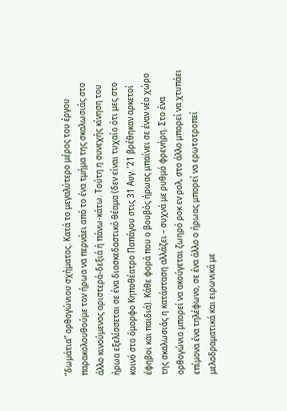“δωμάτια” ορθογώνιου σχήματος. Κατά το μεγαλύτερο μέρος του έργου παρακολουθούμε τον ήρωα να περνάει από το ένα τμήμα της σκαλωσιάς στο άλλο κινούμενος αριστερά-δεξιά ή πάνω-κάτω. Τούτη η συνεχής κίνηση του ήρωα εξελίσσεται σε ένα διασκεδαστικό θέαμα (δεν είναι τυχαίο ότι μες στο κοινό στο όμορφο Κηποθέατρο Παπάγου στις 31 Αυγ. ’21 βρέθηκαν αρκετοί έφηβοι και παιδιά). Κάθε φορά που ο βουβός ήρωας μπαίνει σε έναν νέο χώρο της σκαλωσιάς η κατάσταση αλλάζει – συχνά με ρυθμό φρενήρη. Στο ένα ορθογώνιο μπορεί να ακούγεται ζωηρό ροκ εν ρολ, στο άλλο μπορεί να χτυπάει επίμονα ένα τηλέφωνο, σε ένα άλλο ο ήρωας μπορεί να ερωτοτροπεί μελοδραματικά και ειρωνικά με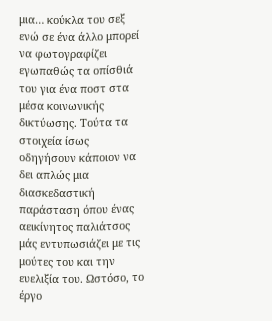μια… κούκλα του σεξ ενώ σε ένα άλλο μπορεί να φωτογραφίζει εγωπαθώς τα οπίσθιά του για ένα ποστ στα μέσα κοινωνικής δικτύωσης. Τούτα τα στοιχεία ίσως οδηγήσουν κάποιον να δει απλώς μια διασκεδαστική παράσταση όπου ένας αεικίνητος παλιάτσος μάς εντυπωσιάζει με τις μούτες του και την ευελιξία του. Ωστόσο, το έργο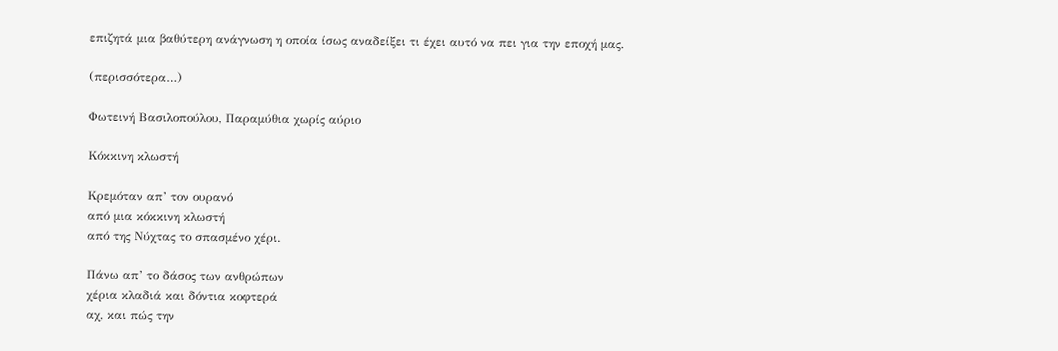επιζητά μια βαθύτερη ανάγνωση η οποία ίσως αναδείξει τι έχει αυτό να πει για την εποχή μας.

(περισσότερα…)

Φωτεινή Βασιλοπούλου, Παραμύθια χωρίς αύριο

Κόκκινη κλωστή

Κρεμόταν απ’ τον ουρανό
από μια κόκκινη κλωστή
από της Νύχτας το σπασμένο χέρι.

Πάνω απ’ το δάσος των ανθρώπων
χέρια κλαδιά και δόντια κοφτερά
αχ, και πώς την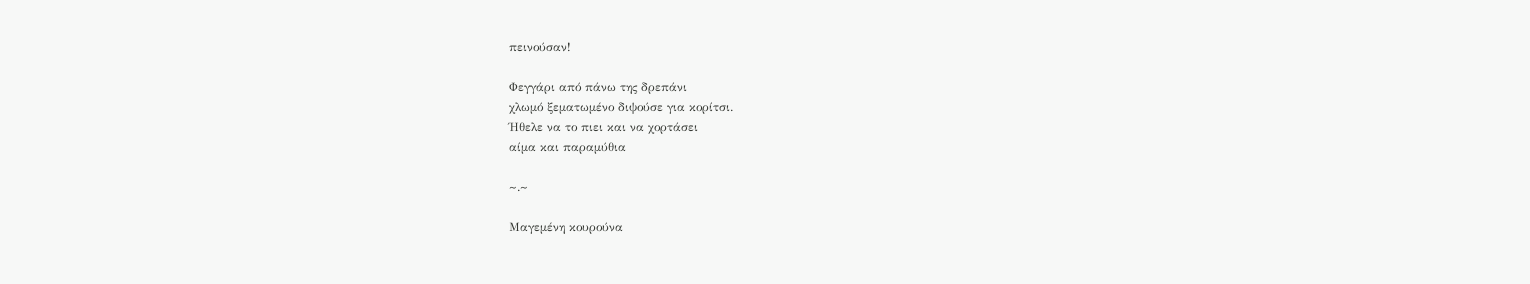πεινούσαν!

Φεγγάρι από πάνω της δρεπάνι
χλωμό ξεματωμένο διψούσε για κορίτσι.
Ήθελε να το πιει και να χορτάσει
αίμα και παραμύθια

~.~

Μαγεμένη κουρούνα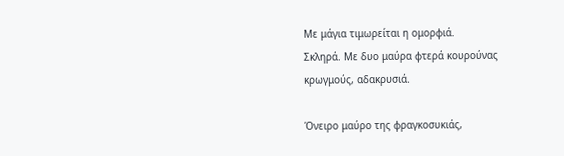Με μάγια τιμωρείται η ομορφιά.
Σκληρά. Με δυο μαύρα φτερά κουρούνας
κρωγμούς, αδακρυσιά.

Όνειρο μαύρο της φραγκοσυκιάς,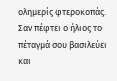ολημερίς φτεροκοπάς.
Σαν πέφτει ο ήλιος το πέταγμά σου βασιλεύει
και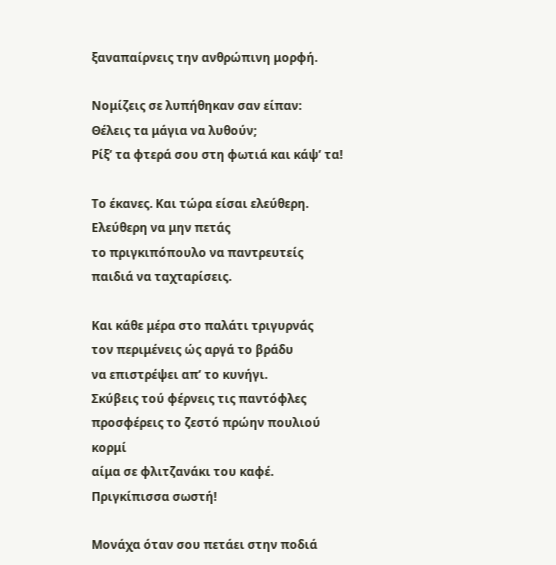ξαναπαίρνεις την ανθρώπινη μορφή.

Νομίζεις σε λυπήθηκαν σαν είπαν:
Θέλεις τα μάγια να λυθούν;
Ρίξ’ τα φτερά σου στη φωτιά και κάψ’ τα!

Το έκανες. Και τώρα είσαι ελεύθερη.
Ελεύθερη να μην πετάς
το πριγκιπόπουλο να παντρευτείς
παιδιά να ταχταρίσεις.

Και κάθε μέρα στο παλάτι τριγυρνάς
τον περιμένεις ώς αργά το βράδυ
να επιστρέψει απ’ το κυνήγι.
Σκύβεις τού φέρνεις τις παντόφλες
προσφέρεις το ζεστό πρώην πουλιού κορμί
αίμα σε φλιτζανάκι του καφέ.
Πριγκίπισσα σωστή!

Μονάχα όταν σου πετάει στην ποδιά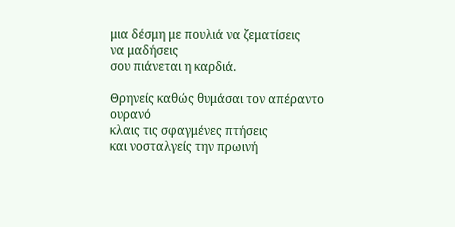μια δέσμη με πουλιά να ζεματίσεις
να μαδήσεις
σου πιάνεται η καρδιά.

Θρηνείς καθώς θυμάσαι τον απέραντο ουρανό
κλαις τις σφαγμένες πτήσεις
και νοσταλγείς την πρωινή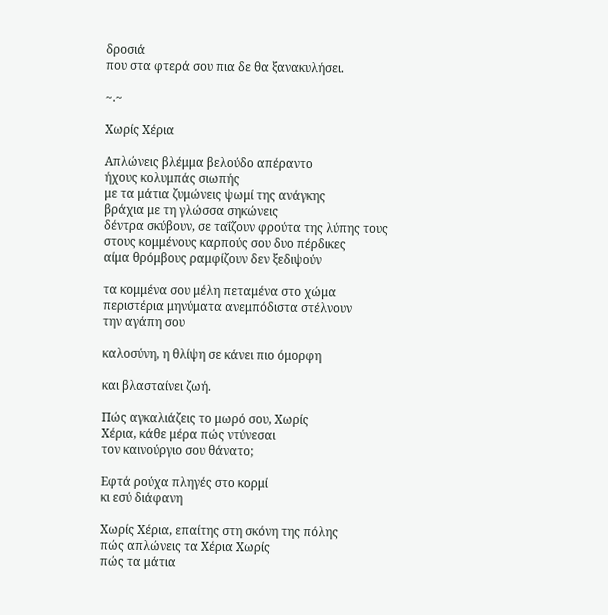δροσιά
που στα φτερά σου πια δε θα ξανακυλήσει.

~.~

Χωρίς Χέρια

Απλώνεις βλέμμα βελούδο απέραντο
ήχους κολυμπάς σιωπής
με τα μάτια ζυμώνεις ψωμί της ανάγκης
βράχια με τη γλώσσα σηκώνεις
δέντρα σκύβουν, σε ταΐζουν φρούτα της λύπης τους
στους κομμένους καρπούς σου δυο πέρδικες
αίμα θρόμβους ραμφίζουν δεν ξεδιψούν

τα κομμένα σου μέλη πεταμένα στο χώμα
περιστέρια μηνύματα ανεμπόδιστα στέλνουν
την αγάπη σου

καλοσύνη, η θλίψη σε κάνει πιο όμορφη

και βλασταίνει ζωή.

Πώς αγκαλιάζεις το μωρό σου, Χωρίς
Χέρια, κάθε μέρα πώς ντύνεσαι
τον καινούργιο σου θάνατο;

Εφτά ρούχα πληγές στο κορμί
κι εσύ διάφανη

Χωρίς Χέρια, επαίτης στη σκόνη της πόλης
πώς απλώνεις τα Χέρια Χωρίς
πώς τα μάτια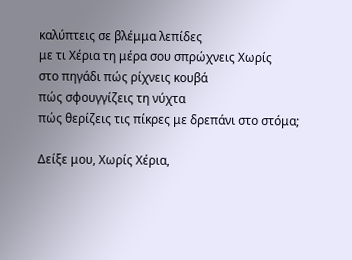καλύπτεις σε βλέμμα λεπίδες
με τι Χέρια τη μέρα σου σπρώχνεις Χωρίς
στο πηγάδι πώς ρίχνεις κουβά
πώς σφουγγίζεις τη νύχτα
πώς θερίζεις τις πίκρες με δρεπάνι στο στόμα;

Δείξε μου, Χωρίς Χέρια,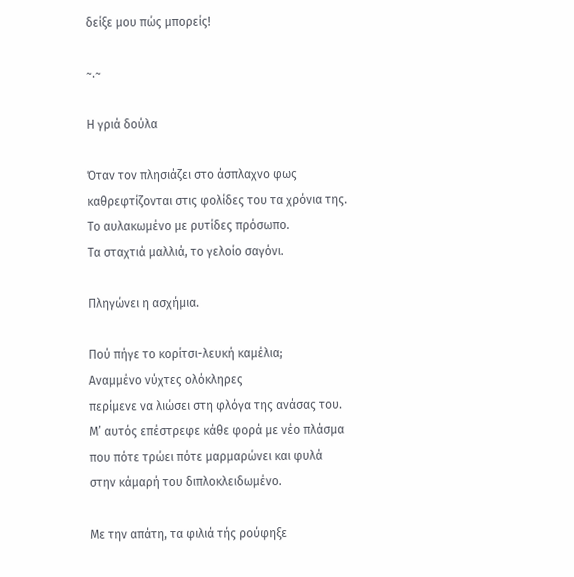δείξε μου πώς μπορείς!

~.~

Η γριά δούλα

Όταν τον πλησιάζει στο άσπλαχνο φως
καθρεφτίζονται στις φολίδες του τα χρόνια της.
Το αυλακωμένο με ρυτίδες πρόσωπο.
Τα σταχτιά μαλλιά, το γελοίο σαγόνι.

Πληγώνει η ασχήμια.

Πού πήγε το κορίτσι-λευκή καμέλια;
Αναμμένο νύχτες ολόκληρες
περίμενε να λιώσει στη φλόγα της ανάσας του.
Μ’ αυτός επέστρεφε κάθε φορά με νέο πλάσμα
που πότε τρώει πότε μαρμαρώνει και φυλά
στην κάμαρή του διπλοκλειδωμένο.

Με την απάτη, τα φιλιά τής ρούφηξε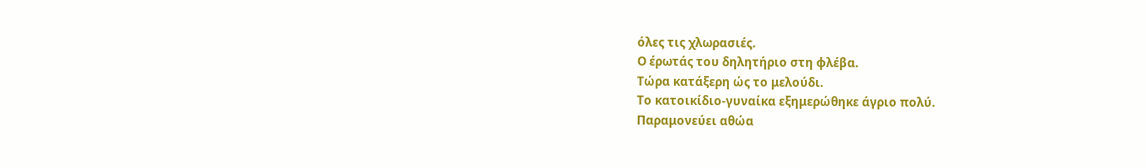όλες τις χλωρασιές.
Ο έρωτάς του δηλητήριο στη φλέβα.
Τώρα κατάξερη ώς το μελούδι.
Το κατοικίδιο-γυναίκα εξημερώθηκε άγριο πολύ.
Παραμονεύει αθώα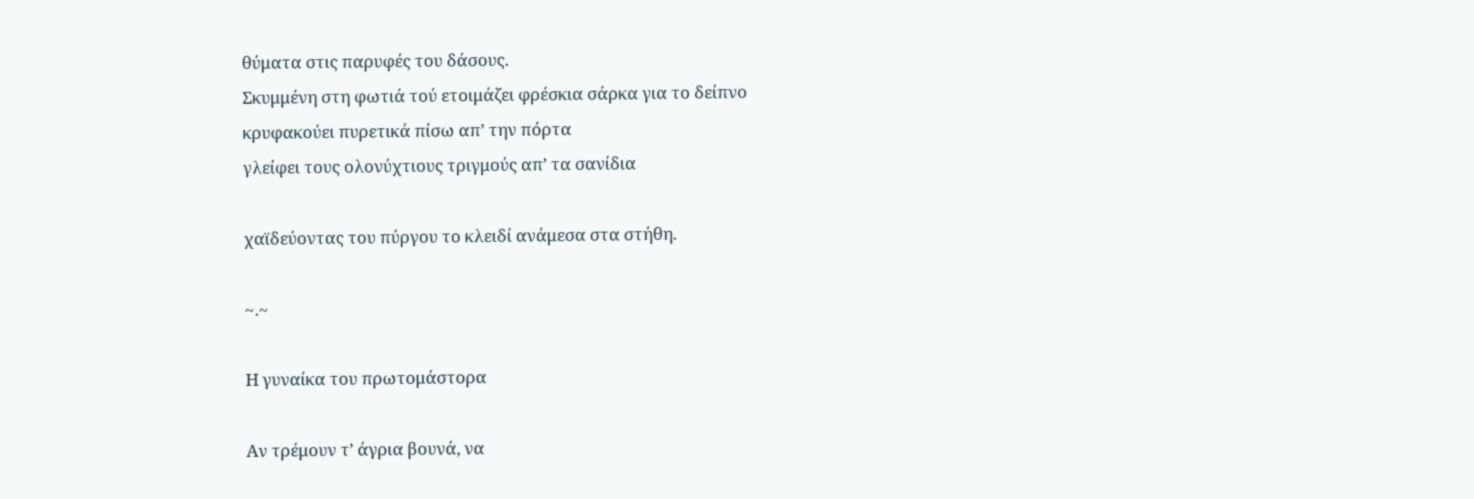θύματα στις παρυφές του δάσους.
Σκυμμένη στη φωτιά τού ετοιμάζει φρέσκια σάρκα για το δείπνο
κρυφακούει πυρετικά πίσω απ’ την πόρτα
γλείφει τους ολονύχτιους τριγμούς απ’ τα σανίδια

χαϊδεύοντας του πύργου το κλειδί ανάμεσα στα στήθη.

~.~

Η γυναίκα του πρωτομάστορα

Αν τρέμουν τ’ άγρια βουνά, να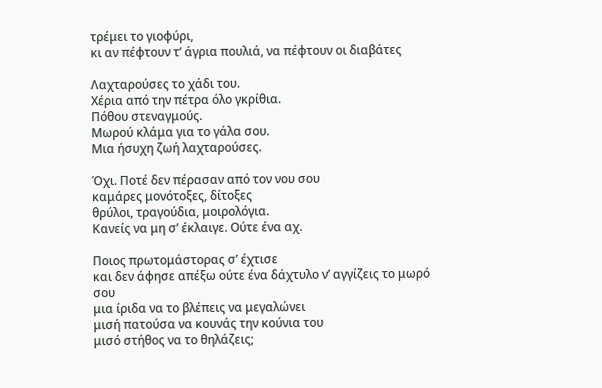τρέμει το γιοφύρι,
κι αν πέφτουν τ’ άγρια πουλιά, να πέφτουν οι διαβάτες

Λαχταρούσες το χάδι του.
Χέρια από την πέτρα όλο γκρίθια.
Πόθου στεναγμούς.
Μωρού κλάμα για το γάλα σου.
Μια ήσυχη ζωή λαχταρούσες.

Όχι. Ποτέ δεν πέρασαν από τον νου σου
καμάρες μονότοξες, δίτοξες
θρύλοι, τραγούδια, μοιρολόγια.
Κανείς να μη σ’ έκλαιγε. Ούτε ένα αχ.

Ποιος πρωτομάστορας σ’ έχτισε
και δεν άφησε απέξω ούτε ένα δάχτυλο ν’ αγγίζεις το μωρό σου
μια ίριδα να το βλέπεις να μεγαλώνει
μισή πατούσα να κουνάς την κούνια του
μισό στήθος να το θηλάζεις;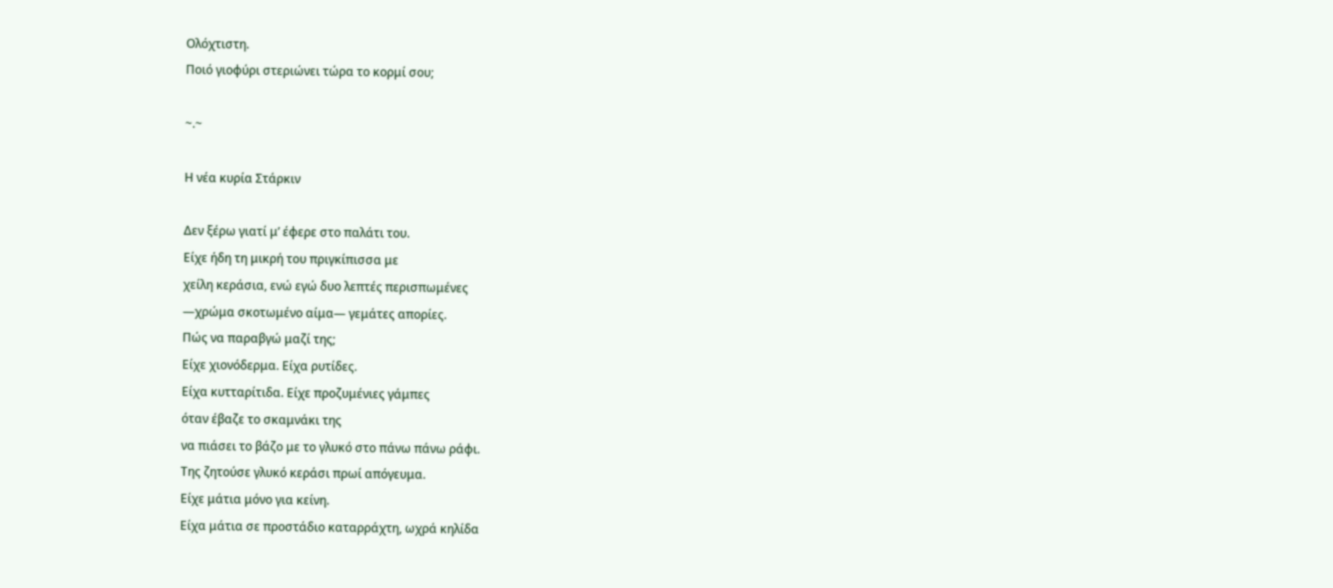Ολόχτιστη.
Ποιό γιοφύρι στεριώνει τώρα το κορμί σου;

~.~

Η νέα κυρία Στάρκιν

Δεν ξέρω γιατί μ’ έφερε στο παλάτι του.
Είχε ήδη τη μικρή του πριγκίπισσα με
χείλη κεράσια, ενώ εγώ δυο λεπτές περισπωμένες
—χρώμα σκοτωμένο αίμα— γεμάτες απορίες.
Πώς να παραβγώ μαζί της;
Είχε χιονόδερμα. Είχα ρυτίδες.
Είχα κυτταρίτιδα. Είχε προζυμένιες γάμπες
όταν έβαζε το σκαμνάκι της
να πιάσει το βάζο με το γλυκό στο πάνω πάνω ράφι.
Της ζητούσε γλυκό κεράσι πρωί απόγευμα.
Είχε μάτια μόνο για κείνη.
Είχα μάτια σε προστάδιο καταρράχτη, ωχρά κηλίδα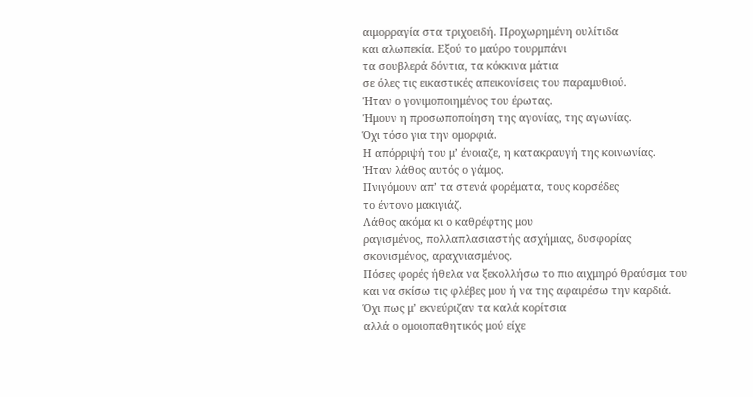αιμορραγία στα τριχοειδή. Προχωρημένη ουλίτιδα
και αλωπεκία. Εξού το μαύρο τουρμπάνι
τα σουβλερά δόντια, τα κόκκινα μάτια
σε όλες τις εικαστικές απεικονίσεις του παραμυθιού.
Ήταν ο γονιμοποιημένος του έρωτας.
Ήμουν η προσωποποίηση της αγονίας, της αγωνίας.
Όχι τόσο για την ομορφιά.
Η απόρριψή του μ’ ένοιαζε, η κατακραυγή της κοινωνίας.
Ήταν λάθος αυτός ο γάμος.
Πνιγόμουν απ’ τα στενά φορέματα, τους κορσέδες
το έντονο μακιγιάζ.
Λάθος ακόμα κι ο καθρέφτης μου
ραγισμένος, πολλαπλασιαστής ασχήμιας, δυσφορίας
σκονισμένος, αραχνιασμένος.
Πόσες φορές ήθελα να ξεκολλήσω το πιο αιχμηρό θραύσμα του
και να σκίσω τις φλέβες μου ή να της αφαιρέσω την καρδιά.
Όχι πως μ’ εκνεύριζαν τα καλά κορίτσια
αλλά ο ομοιοπαθητικός μού είχε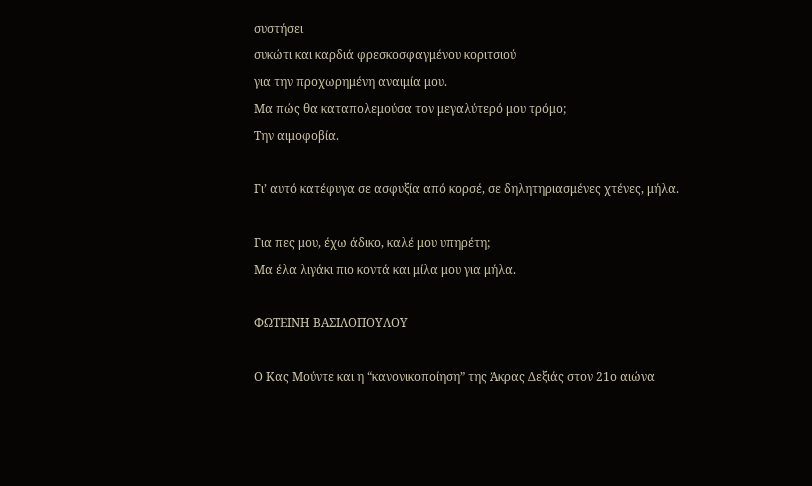συστήσει
συκώτι και καρδιά φρεσκοσφαγμένου κοριτσιού
για την προχωρημένη αναιμία μου.
Μα πώς θα καταπολεμούσα τον μεγαλύτερό μου τρόμο;
Την αιμοφοβία.

Γι’ αυτό κατέφυγα σε ασφυξία από κορσέ, σε δηλητηριασμένες χτένες, μήλα.

Για πες μου, έχω άδικο, καλέ μου υπηρέτη;
Μα έλα λιγάκι πιο κοντά και μίλα μου για μήλα.

ΦΩΤΕΙΝΗ ΒΑΣΙΛΟΠΟΥΛΟΥ

Ο Κας Μούντε και η “κανονικοποίηση” της Άκρας Δεξιάς στον 21ο αιώνα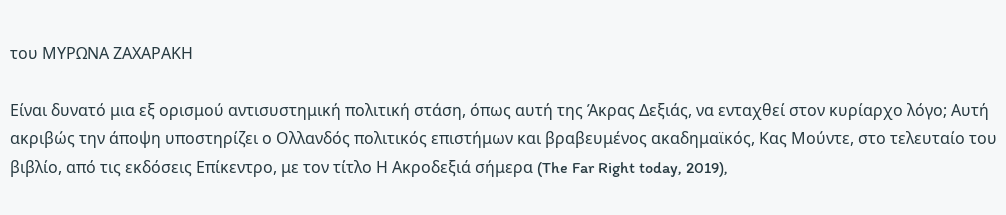του ΜΥΡΩΝΑ ΖΑΧΑΡΑΚΗ

Είναι δυνατό μια εξ ορισμού αντισυστημική πολιτική στάση, όπως αυτή της Άκρας Δεξιάς, να ενταχθεί στον κυρίαρχο λόγο; Αυτή ακριβώς την άποψη υποστηρίζει ο Ολλανδός πολιτικός επιστήμων και βραβευμένος ακαδημαϊκός, Κας Μούντε, στο τελευταίο του βιβλίο, από τις εκδόσεις Επίκεντρο, με τον τίτλο Η Ακροδεξιά σήμερα (The Far Right today, 2019),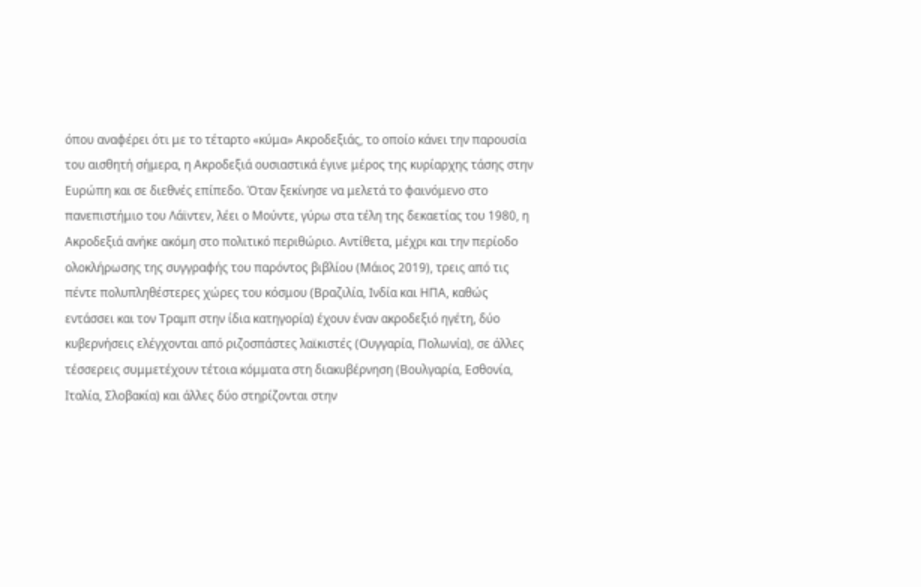όπου αναφέρει ότι με το τέταρτο «κύμα» Ακροδεξιάς, το οποίο κάνει την παρουσία του αισθητή σήμερα, η Ακροδεξιά ουσιαστικά έγινε μέρος της κυρίαρχης τάσης στην Ευρώπη και σε διεθνές επίπεδο. Όταν ξεκίνησε να μελετά το φαινόμενο στο πανεπιστήμιο του Λάϊντεν, λέει ο Μούντε, γύρω στα τέλη της δεκαετίας του 1980, η Ακροδεξιά ανήκε ακόμη στο πολιτικό περιθώριο. Αντίθετα, μέχρι και την περίοδο ολοκλήρωσης της συγγραφής του παρόντος βιβλίου (Μάιος 2019), τρεις από τις πέντε πολυπληθέστερες χώρες του κόσμου (Βραζιλία, Ινδία και ΗΠΑ, καθώς εντάσσει και τον Τραμπ στην ίδια κατηγορία) έχουν έναν ακροδεξιό ηγέτη, δύο κυβερνήσεις ελέγχονται από ριζοσπάστες λαϊκιστές (Ουγγαρία, Πολωνία), σε άλλες τέσσερεις συμμετέχουν τέτοια κόμματα στη διακυβέρνηση (Βουλγαρία, Εσθονία, Ιταλία, Σλοβακία) και άλλες δύο στηρίζονται στην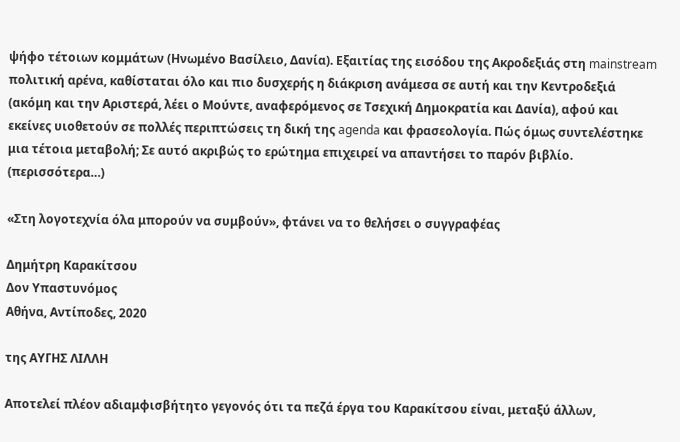ψήφο τέτοιων κομμάτων (Ηνωμένο Βασίλειο, Δανία). Εξαιτίας της εισόδου της Ακροδεξιάς στη mainstream πολιτική αρένα, καθίσταται όλο και πιο δυσχερής η διάκριση ανάμεσα σε αυτή και την Κεντροδεξιά (ακόμη και την Αριστερά, λέει ο Μούντε, αναφερόμενος σε Τσεχική Δημοκρατία και Δανία), αφού και εκείνες υιοθετούν σε πολλές περιπτώσεις τη δική της agenda και φρασεολογία. Πώς όμως συντελέστηκε μια τέτοια μεταβολή; Σε αυτό ακριβώς το ερώτημα επιχειρεί να απαντήσει το παρόν βιβλίο. (περισσότερα…)

«Στη λογοτεχνία όλα μπορούν να συμβούν», φτάνει να το θελήσει ο συγγραφέας

Δημήτρη Καρακίτσου
Δον Υπαστυνόμος
Αθήνα, Αντίποδες, 2020

της ΑΥΓΗΣ ΛΙΛΛΗ

Αποτελεί πλέον αδιαμφισβήτητο γεγονός ότι τα πεζά έργα του Καρακίτσου είναι, μεταξύ άλλων,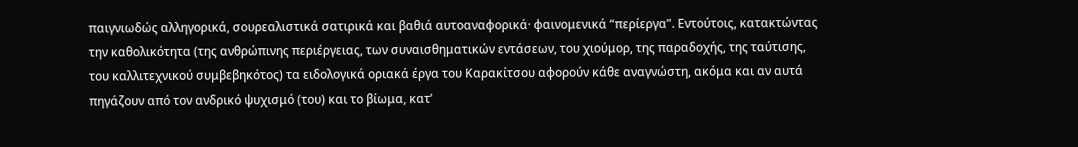παιγνιωδώς αλληγορικά, σουρεαλιστικά σατιρικά και βαθιά αυτοαναφορικά· φαινομενικά “περίεργα”. Εντούτοις, κατακτώντας την καθολικότητα (της ανθρώπινης περιέργειας, των συναισθηματικών εντάσεων, του χιούμορ, της παραδοχής, της ταύτισης, του καλλιτεχνικού συμβεβηκότος) τα ειδολογικά οριακά έργα του Καρακίτσου αφορούν κάθε αναγνώστη, ακόμα και αν αυτά πηγάζουν από τον ανδρικό ψυχισμό (του) και το βίωμα, κατ’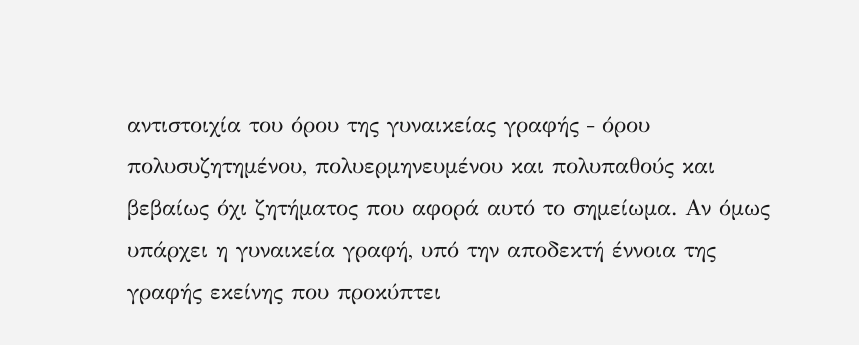αντιστοιχία του όρου της γυναικείας γραφής ‒ όρου πολυσυζητημένου, πολυερμηνευμένου και πολυπαθούς και βεβαίως όχι ζητήματος που αφορά αυτό το σημείωμα. Αν όμως υπάρχει η γυναικεία γραφή, υπό την αποδεκτή έννοια της γραφής εκείνης που προκύπτει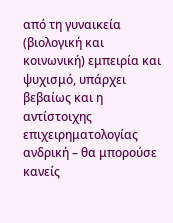από τη γυναικεία (βιολογική και κοινωνική) εμπειρία και ψυχισμό, υπάρχει βεβαίως και η αντίστοιχης επιχειρηματολογίας ανδρική – θα μπορούσε κανείς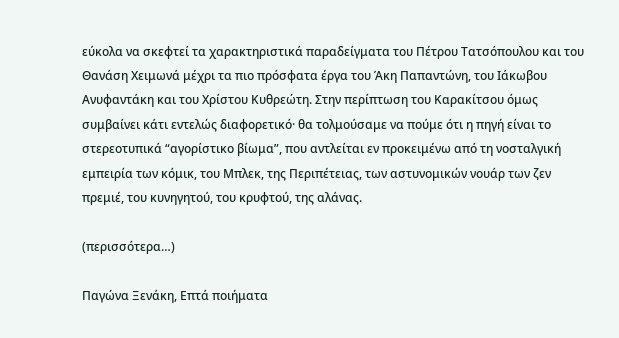εύκολα να σκεφτεί τα χαρακτηριστικά παραδείγματα του Πέτρου Τατσόπουλου και του Θανάση Χειμωνά μέχρι τα πιο πρόσφατα έργα του Άκη Παπαντώνη, του Ιάκωβου Ανυφαντάκη και του Χρίστου Κυθρεώτη. Στην περίπτωση του Καρακίτσου όμως συμβαίνει κάτι εντελώς διαφορετικό· θα τολμούσαμε να πούμε ότι η πηγή είναι το στερεοτυπικά “αγορίστικο βίωμα”, που αντλείται εν προκειμένω από τη νοσταλγική εμπειρία των κόμικ, του Μπλεκ, της Περιπέτειας, των αστυνομικών νουάρ των ζεν πρεμιέ, του κυνηγητού, του κρυφτού, της αλάνας.

(περισσότερα…)

Παγώνα Ξενάκη, Επτά ποιήματα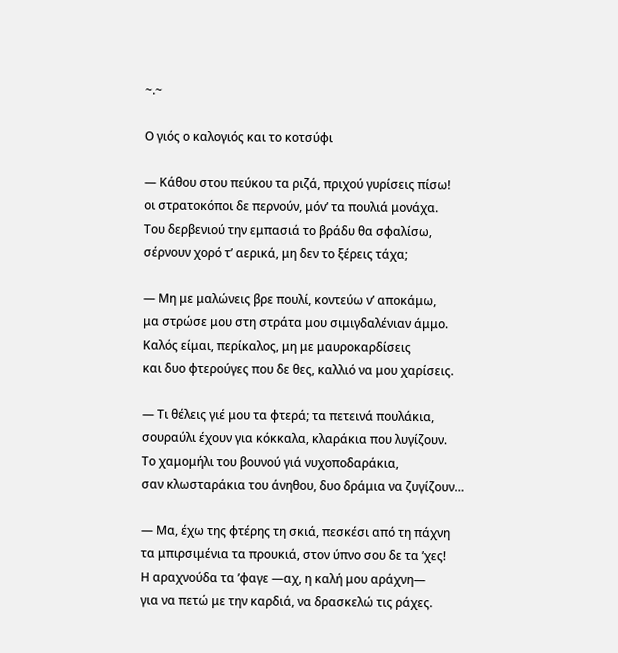~.~

Ο γιός ο καλογιός και το κοτσύφι

— Κάθου στου πεύκου τα ριζά, πριχού γυρίσεις πίσω!
οι στρατοκόποι δε περνούν, μόν’ τα πουλιά μονάχα.
Του δερβενιού την εμπασιά το βράδυ θα σφαλίσω,
σέρνουν χορό τ’ αερικά, μη δεν το ξέρεις τάχα;

— Μη με μαλώνεις βρε πουλί, κοντεύω ν’ αποκάμω,
μα στρώσε μου στη στράτα μου σιμιγδαλένιαν άμμο.
Καλός είμαι, περίκαλος, μη με μαυροκαρδίσεις
και δυο φτερούγες που δε θες, καλλιό να μου χαρίσεις.

— Τι θέλεις γιέ μου τα φτερά; τα πετεινά πουλάκια,
σουραύλι έχουν για κόκκαλα, κλαράκια που λυγίζουν.
Το χαμομήλι του βουνού γιά νυχοποδαράκια,
σαν κλωσταράκια του άνηθου, δυο δράμια να ζυγίζουν…

— Μα, έχω της φτέρης τη σκιά, πεσκέσι από τη πάχνη
τα μπιρσιμένια τα προυκιά, στον ύπνο σου δε τα ’χες!
Η αραχνούδα τα ’φαγε —αχ, η καλή μου αράχνη—
για να πετώ με την καρδιά, να δρασκελώ τις ράχες.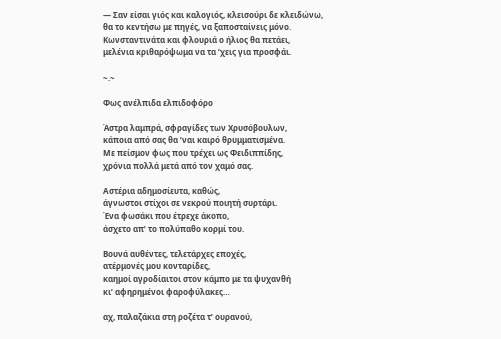— Σαν είσαι γιός και καλογιός, κλεισούρι δε κλειδώνω,
θα το κεντήσω με πηγές, να ξαποσταίνεις μόνο.
Κωνσταντινάτα και φλουριά ο ήλιος θα πετάει,
μελένια κριθαρόψωμα να τα ’χεις για προσφάι.

~.~

Φως ανέλπιδα ελπιδοφόρο

Άστρα λαμπρά, σφραγίδες των Χρυσόβουλων,
κάποια από σας θα ’ναι καιρό θρυμματισμένα.
Με πείσμον φως που τρέχει ως Φειδιππίδης,
χρόνια πολλά μετά από τον χαμό σας.

Αστέρια αδημοσίευτα, καθώς,
άγνωστοι στίχοι σε νεκρού ποιητή συρτάρι.
Ένα φωσάκι που έτρεχε άκοπο,
άσχετο απ’ το πολύπαθο κορμί του.

Βουνά αυθέντες, τελετάρχες εποχές,
ατέρμονές μου κονταρίδες,
καημοί αγροδίαιτοι στον κάμπο με τα ψυχανθή
κι’ αφηρημένοι φαροφύλακες…

αχ, παλαζάκια στη ροζέτα τ’ ουρανού,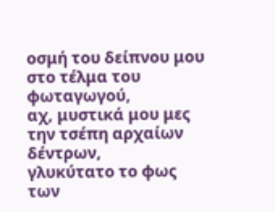οσμή του δείπνου μου στο τέλμα του φωταγωγού,
αχ, μυστικά μου μες την τσέπη αρχαίων δέντρων,
γλυκύτατο το φως των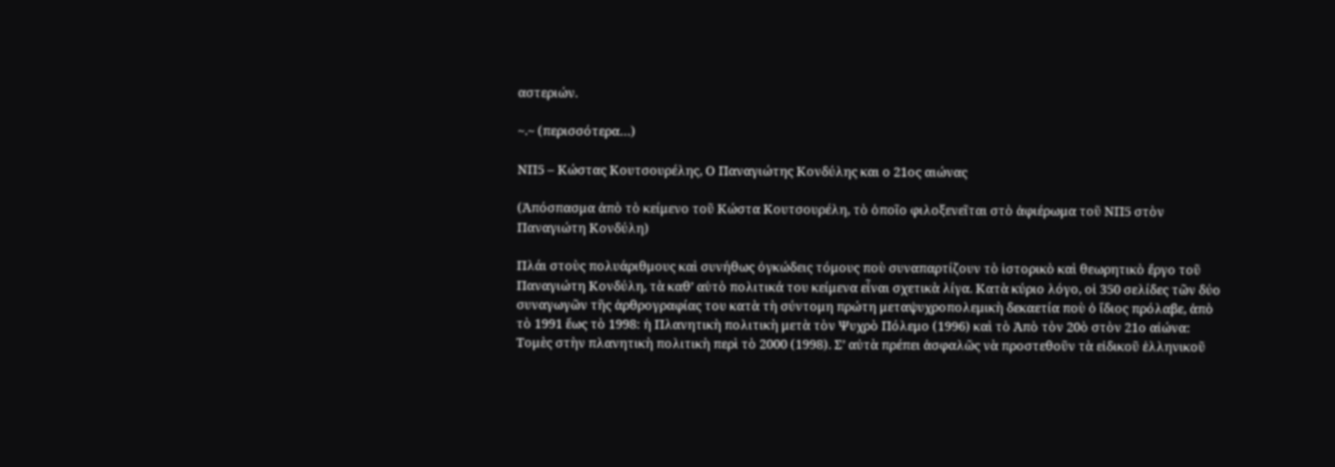αστεριών.

~.~ (περισσότερα…)

ΝΠ5 – Κώστας Κουτσουρέλης, Ο Παναγιώτης Κονδύλης και ο 21ος αιώνας

(Ἀπόσπασμα ἀπὸ τὸ κείμενο τοῦ Κώστα Κουτσουρέλη, τὸ ὁποῖο φιλοξενεῖται στὸ ἀφιέρωμα τοῦ ΝΠ5 στὸν Παναγιώτη Κονδύλη)

Πλάι στοὺς πολυάριθμους καὶ συνήθως ὀγκώδεις τόμους ποὺ συναπαρτίζουν τὸ ἱστορικὸ καὶ θεωρητικὸ ἔργο τοῦ Παναγιώτη Κονδύλη, τὰ καθ’ αὑτὸ πολιτικά του κείμενα εἶναι σχετικὰ λίγα. Κατὰ κύριο λόγο, οἱ 350 σελίδες τῶν δύο συναγωγῶν τῆς ἀρθρογραφίας του κατὰ τὴ σύντομη πρώτη μεταψυχροπολεμικὴ δεκαετία ποὺ ὁ ἴδιος πρόλαβε, ἀπὸ τὸ 1991 ἕως τὸ 1998: ἡ Πλανητικὴ πολιτικὴ μετὰ τὸν Ψυχρὸ Πόλεμο (1996) καὶ τὸ Ἀπὸ τὸν 20ὸ στὸν 21ο αἰώνα: Τομὲς στὴν πλανητικὴ πολιτικὴ περὶ τὸ 2000 (1998). Σ’ αὐτὰ πρέπει ἀσφαλῶς νὰ προστεθοῦν τὰ εἰδικοῦ ἑλληνικοῦ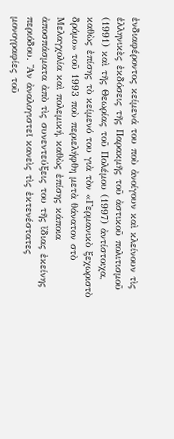ἐνδιαφέροντος κείμενά του ποὺ ἀνοίγουν καὶ κλείνουν τὶς ἑλληνικὲς ἐκδόσεις τῆς Παρακμῆς τοῦ ἀστικοῦ πολιτισμοῦ (1991) καὶ τῆς Θεωρίας τοῦ Πολέμου (1997) ἀντίστοιχα, καθὼς ἐπίσης τὸ κείμενό του γιὰ τὸν «Γερμανικὸ ξεχωριστὸ δρόμο» τοῦ 1993 ποὺ περιελήφθη μετὰ θάνατον στὸ Μελαγχολία καὶ πολεμική, καθὼς ἐπίσης κάποια ἀποσπάσματα ἀπὸ τὶς συνεντεύξεις του τῆς ἴδιας ἐκείνης περιόδου. Ἂν ἀναλογιστεῖ κανεὶς τὶς ἐκτενέστατες μονογραφίες τοῦ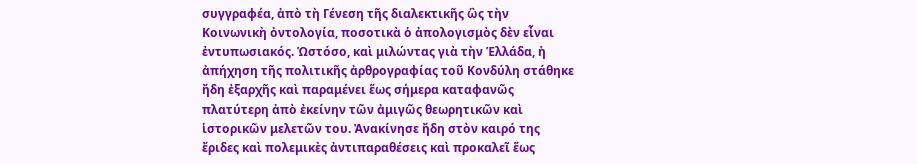συγγραφέα, ἀπὸ τὴ Γένεση τῆς διαλεκτικῆς ὣς τὴν Κοινωνικὴ ὀντολογία, ποσοτικὰ ὁ ἀπολογισμὸς δὲν εἶναι ἐντυπωσιακός. Ὡστόσο, καὶ μιλώντας γιὰ τὴν Ἑλλάδα, ἡ ἀπήχηση τῆς πολιτικῆς ἀρθρογραφίας τοῦ Κονδύλη στάθηκε ἤδη ἐξαρχῆς καὶ παραμένει ἕως σήμερα καταφανῶς πλατύτερη ἀπὸ ἐκείνην τῶν ἀμιγῶς θεωρητικῶν καὶ ἱστορικῶν μελετῶν του. Ἀνακίνησε ἤδη στὸν καιρό της ἔριδες καὶ πολεμικὲς ἀντιπαραθέσεις καὶ προκαλεῖ ἕως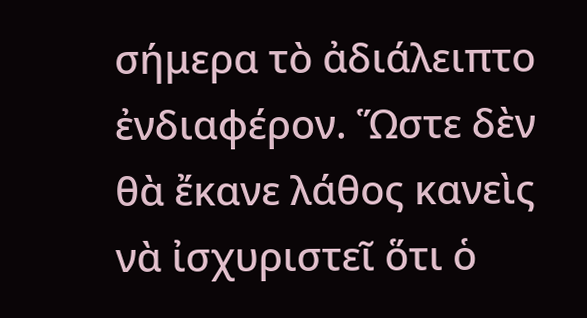σήμερα τὸ ἀδιάλειπτο ἐνδιαφέρον. Ὥστε δὲν θὰ ἔκανε λάθος κανεὶς νὰ ἰσχυριστεῖ ὅτι ὁ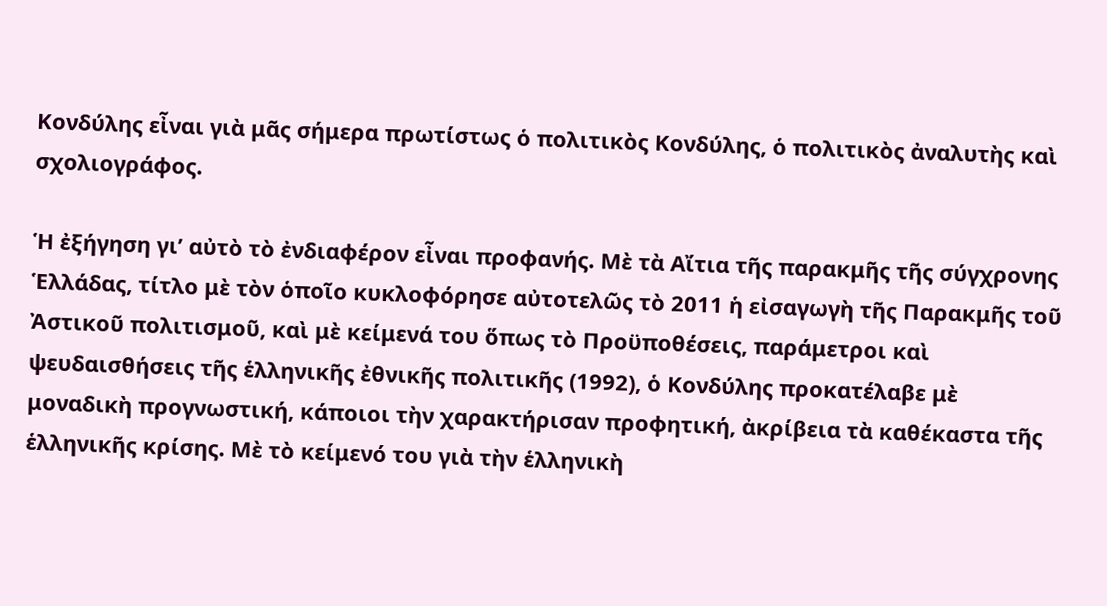Κονδύλης εἶναι γιὰ μᾶς σήμερα πρωτίστως ὁ πολιτικὸς Κονδύλης, ὁ πολιτικὸς ἀναλυτὴς καὶ σχολιογράφος.

Ἡ ἐξήγηση γι’ αὐτὸ τὸ ἐνδιαφέρον εἶναι προφανής. Μὲ τὰ Αἴτια τῆς παρακμῆς τῆς σύγχρονης Ἑλλάδας, τίτλο μὲ τὸν ὁποῖο κυκλοφόρησε αὐτοτελῶς τὸ 2011 ἡ εἰσαγωγὴ τῆς Παρακμῆς τοῦ Ἀστικοῦ πολιτισμοῦ, καὶ μὲ κείμενά του ὅπως τὸ Προϋποθέσεις, παράμετροι καὶ ψευδαισθήσεις τῆς ἑλληνικῆς ἐθνικῆς πολιτικῆς (1992), ὁ Κονδύλης προκατέλαβε μὲ μοναδικὴ προγνωστική, κάποιοι τὴν χαρακτήρισαν προφητική, ἀκρίβεια τὰ καθέκαστα τῆς ἑλληνικῆς κρίσης. Μὲ τὸ κείμενό του γιὰ τὴν ἑλληνικὴ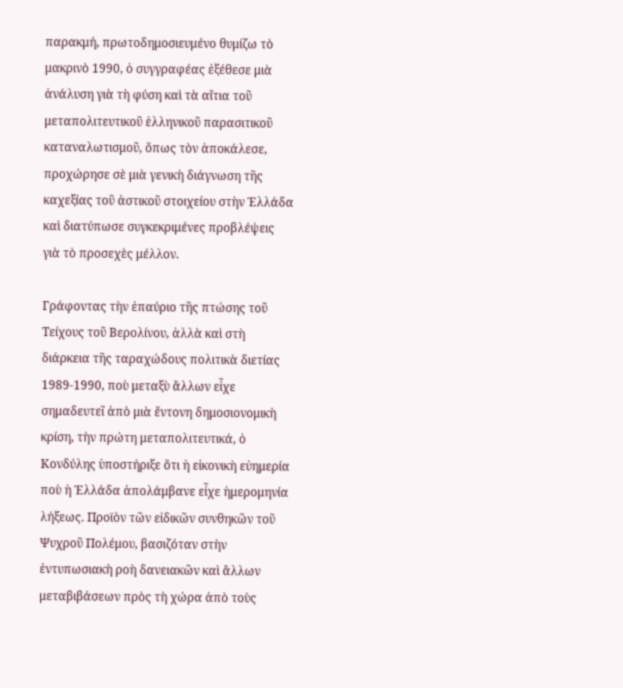παρακμή, πρωτοδημοσιευμένο θυμίζω τὸ μακρινὸ 1990, ὁ συγγραφέας ἐξέθεσε μιὰ ἀνάλυση γιὰ τὴ φύση καὶ τὰ αἴτια τοῦ μεταπολιτευτικοῦ ἑλληνικοῦ παρασιτικοῦ καταναλωτισμοῦ, ὅπως τὸν ἀποκάλεσε, προχώρησε σὲ μιὰ γενικὴ διάγνωση τῆς καχεξίας τοῦ ἀστικοῦ στοιχείου στὴν Ἑλλάδα καὶ διατύπωσε συγκεκριμένες προβλέψεις γιὰ τὸ προσεχὲς μέλλον.

Γράφοντας τὴν ἐπαύριο τῆς πτώσης τοῦ Τείχους τοῦ Βερολίνου, ἀλλὰ καὶ στὴ διάρκεια τῆς ταραχώδους πολιτικὰ διετίας 1989-1990, ποὺ μεταξὺ ἄλλων εἶχε σημαδευτεῖ ἀπὸ μιὰ ἔντονη δημοσιονομικὴ κρίση, τὴν πρώτη μεταπολιτευτικά, ὁ Κονδύλης ὑποστήριξε ὅτι ἡ εἰκονικὴ εὐημερία ποὺ ἡ Ἑλλάδα ἀπολάμβανε εἶχε ἡμερομηνία λήξεως. Προϊὸν τῶν εἰδικῶν συνθηκῶν τοῦ Ψυχροῦ Πολέμου, βασιζόταν στὴν ἐντυπωσιακὴ ροὴ δανειακῶν καὶ ἄλλων μεταβιβάσεων πρὸς τὴ χώρα ἀπὸ τοὺς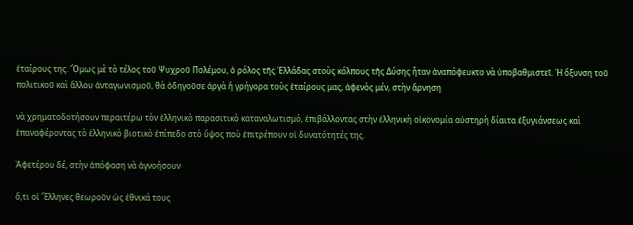ἑταίρους της. Ὅμως μὲ τὸ τέλος τοῦ Ψυχροῦ Πολέμου, ὁ ρόλος τῆς Ἑλλάδας στοὺς κόλπους τῆς Δύσης ἦταν ἀναπόφευκτο νὰ ὑποβαθμιστεῖ. Ἡ ὄξυνση τοῦ πολιτικοῦ καὶ ἄλλου ἀνταγωνισμοῦ, θὰ ὁδηγοῦσε ἀργὰ ἢ γρήγορα τοὺς ἑταίρους μας, ἀφενὸς μέν, στὴν ἄρνηση

νὰ χρηματοδοτήσουν περαιτέρω τὸν ἑλληνικὸ παρασιτικὸ καταναλωτισμό, ἐπιβάλλοντας στὴν ἑλληνικὴ οἰκονομία αὐστηρὴ δίαιτα ἐξυγιάνσεως καὶ ἐπαναφέροντας τὸ ἑλληνικὸ βιοτικὸ ἐπίπεδο στὸ ὕψος ποὺ ἐπιτρέπουν οἱ δυνατότητές της.

Ἀφετέρου δέ, στὴν ἀπόφαση νὰ ἀγνοήσουν

ὅ,τι οἱ Ἕλληνες θεωροῦν ὡς ἐθνικά τους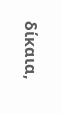δίκαια,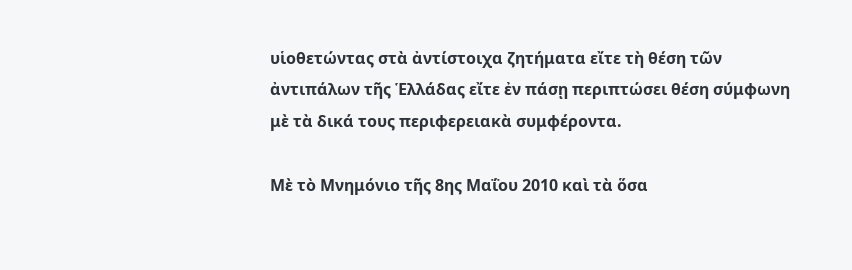υἱοθετώντας στὰ ἀντίστοιχα ζητήματα εἴτε τὴ θέση τῶν ἀντιπάλων τῆς Ἑλλάδας εἴτε ἐν πάσῃ περιπτώσει θέση σύμφωνη μὲ τὰ δικά τους περιφερειακὰ συμφέροντα.

Μὲ τὸ Μνημόνιο τῆς 8ης Μαΐου 2010 καὶ τὰ ὅσα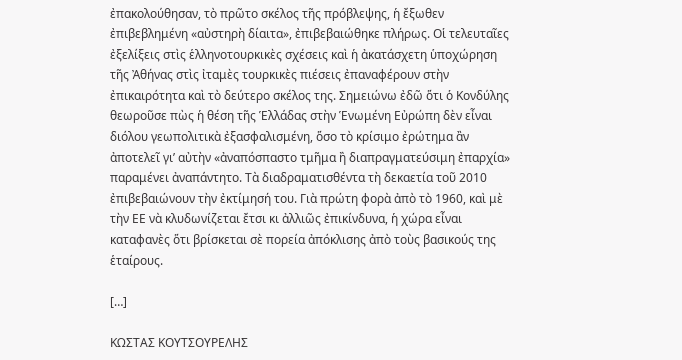ἐπακολούθησαν, τὸ πρῶτο σκέλος τῆς πρόβλεψης, ἡ ἔξωθεν ἐπιβεβλημένη «αὐστηρὴ δίαιτα», ἐπιβεβαιώθηκε πλήρως. Οἱ τελευταῖες ἐξελίξεις στὶς ἑλληνοτουρκικὲς σχέσεις καὶ ἡ ἀκατάσχετη ὑποχώρηση τῆς Ἀθήνας στὶς ἰταμὲς τουρκικὲς πιέσεις ἐπαναφέρουν στὴν ἐπικαιρότητα καὶ τὸ δεύτερο σκέλος της. Σημειώνω ἐδῶ ὅτι ὁ Κονδύλης θεωροῦσε πὼς ἡ θέση τῆς Ἑλλάδας στὴν Ἑνωμένη Εὐρώπη δὲν εἶναι διόλου γεωπολιτικὰ ἐξασφαλισμένη, ὅσο τὸ κρίσιμο ἐρώτημα ἂν ἀποτελεῖ γι’ αὐτὴν «ἀναπόσπαστο τμῆμα ἢ διαπραγματεύσιμη ἐπαρχία» παραμένει ἀναπάντητο. Τὰ διαδραματισθέντα τὴ δεκαετία τοῦ 2010 ἐπιβεβαιώνουν τὴν ἐκτίμησή του. Γιὰ πρώτη φορὰ ἀπὸ τὸ 1960, καὶ μὲ τὴν ΕΕ νὰ κλυδωνίζεται ἔτσι κι ἀλλιῶς ἐπικίνδυνα, ἡ χώρα εἶναι καταφανὲς ὅτι βρίσκεται σὲ πορεία ἀπόκλισης ἀπὸ τοὺς βασικούς της ἑταίρους.

[…]

ΚΩΣΤΑΣ ΚΟΥΤΣΟΥΡΕΛΗΣ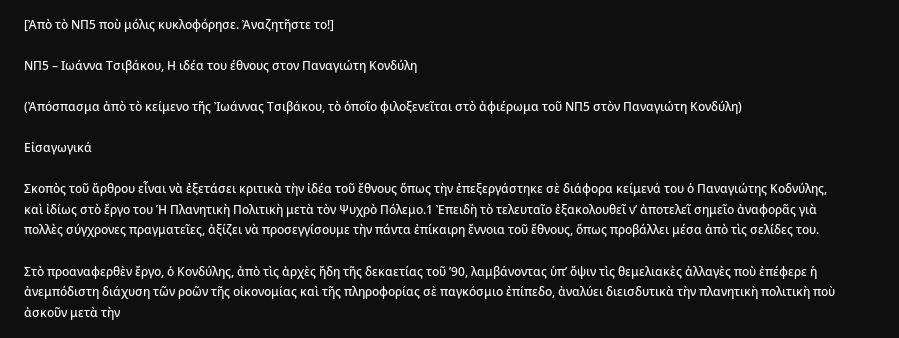[Ἀπὸ τὸ ΝΠ5 ποὺ μόλις κυκλοφόρησε. Ἀναζητῆστε το!]

NΠ5 – Ιωάννα Τσιβάκου, Η ιδέα του έθνους στον Παναγιώτη Κονδύλη

(Ἀπόσπασμα ἀπὸ τὸ κείμενο τῆς Ἰωάννας Τσιβάκου, τὸ ὁποῖο φιλοξενεῖται στὸ ἀφιέρωμα τοῦ ΝΠ5 στὸν Παναγιώτη Κονδύλη)

Εἰσαγωγικά

Σκοπὸς τοῦ ἄρθρου εἶναι νὰ ἐξετάσει κριτικὰ τὴν ἰδέα τοῦ ἔθνους ὅπως τὴν ἐπεξεργάστηκε σὲ διάφορα κείμενά του ὁ Παναγιώτης Κοδνύλης, καὶ ἰδίως στὸ ἔργο του Ἡ Πλανητικὴ Πολιτικὴ μετὰ τὸν Ψυχρὸ Πόλεμο.1 Ἐπειδὴ τὸ τελευταῖο ἐξακολουθεῖ ν’ ἀποτελεῖ σημεῖο ἀναφορᾶς γιὰ πολλὲς σύγχρονες πραγματεῖες, ἀξίζει νὰ προσεγγίσουμε τὴν πάντα ἐπίκαιρη ἔννοια τοῦ ἔθνους, ὅπως προβάλλει μέσα ἀπὸ τὶς σελίδες του.

Στὸ προαναφερθὲν ἔργο, ὁ Κονδύλης, ἀπὸ τὶς ἀρχὲς ἤδη τῆς δεκαετίας τοῦ ’90, λαμβάνοντας ὑπ’ ὄψιν τὶς θεμελιακὲς ἀλλαγὲς ποὺ ἐπέφερε ἡ ἀνεμπόδιστη διάχυση τῶν ροῶν τῆς οἰκονομίας καὶ τῆς πληροφορίας σὲ παγκόσμιο ἐπίπεδο, ἀναλύει διεισδυτικὰ τὴν πλανητικὴ πολιτικὴ ποὺ ἀσκοῦν μετὰ τὴν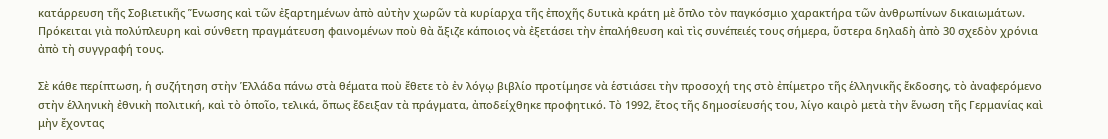κατάρρευση τῆς Σοβιετικῆς Ἕνωσης καὶ τῶν ἐξαρτημένων ἀπὸ αὐτὴν χωρῶν τὰ κυρίαρχα τῆς ἐποχῆς δυτικὰ κράτη μὲ ὅπλο τὸν παγκόσμιο χαρακτήρα τῶν ἀνθρωπίνων δικαιωμάτων. Πρόκειται γιὰ πολύπλευρη καὶ σύνθετη πραγμάτευση φαινομένων ποὺ θὰ ἄξιζε κάποιος νὰ ἐξετάσει τὴν ἐπαλήθευση καὶ τὶς συνέπειές τους σήμερα, ὕστερα δηλαδὴ ἀπὸ 30 σχεδὸν χρόνια ἀπὸ τὴ συγγραφή τους.

Σὲ κάθε περίπτωση, ἡ συζήτηση στὴν Ἑλλάδα πάνω στὰ θέματα ποὺ ἔθετε τὸ ἐν λόγῳ βιβλίο προτίμησε νὰ ἑστιάσει τὴν προσοχή της στὸ ἐπίμετρο τῆς ἑλληνικῆς ἔκδοσης, τὸ ἀναφερόμενο στὴν ἑλληνικὴ ἐθνικὴ πολιτική, καὶ τὸ ὁποῖο, τελικά, ὅπως ἔδειξαν τὰ πράγματα, ἀποδείχθηκε προφητικό. Τὸ 1992, ἔτος τῆς δημοσίευσής του, λίγο καιρὸ μετὰ τὴν ἕνωση τῆς Γερμανίας καὶ μὴν ἔχοντας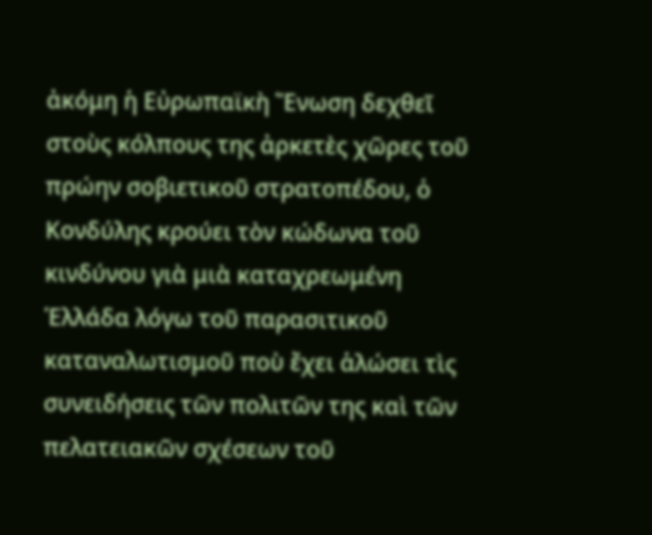ἀκόμη ἡ Εὐρωπαϊκὴ Ἕνωση δεχθεῖ στοὺς κόλπους της ἀρκετὲς χῶρες τοῦ πρώην σοβιετικοῦ στρατοπέδου, ὁ Κονδύλης κρούει τὸν κώδωνα τοῦ κινδύνου γιὰ μιὰ καταχρεωμένη Ἑλλάδα λόγω τοῦ παρασιτικοῦ καταναλωτισμοῦ ποὺ ἔχει ἁλώσει τὶς συνειδήσεις τῶν πολιτῶν της καὶ τῶν πελατειακῶν σχέσεων τοῦ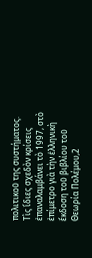πολιτικοῦ της συστήματος. Τὶς ἴδιες σχεδὸν κρίσεις ἐπαναλαμβάνει τὸ 1997, στὸ ἐπίμετρο γιὰ τὴν ἑλληνικὴ ἔκδοση τοῦ βιβλίου τοῦ Θεωρία Πολέμου,2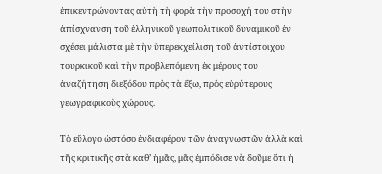ἐπικεντρώνοντας αὐτὴ τὴ φορὰ τὴν προσοχή του στὴν ἀπίσχνανση τοῦ ἑλληνικοῦ γεωπολιτικοῦ δυναμικοῦ ἐν σχέσει μάλιστα μὲ τὴν ὑπερεκχείλιση τοῦ ἀντίστοιχου τουρκικοῦ καὶ τὴν προβλεπόμενη ἐκ μέρους του ἀναζήτηση διεξόδου πρὸς τὰ ἔξω, πρὸς εὐρύτερους γεωγραφικοὺς χώρους.

Τὸ εὔλογο ὡστόσο ἐνδιαφέρον τῶν ἀναγνωστῶν ἀλλὰ καὶ τῆς κριτικῆς στὰ καθ’ ἡμᾶς, μᾶς ἐμπόδισε νὰ δοῦμε ὅτι ἡ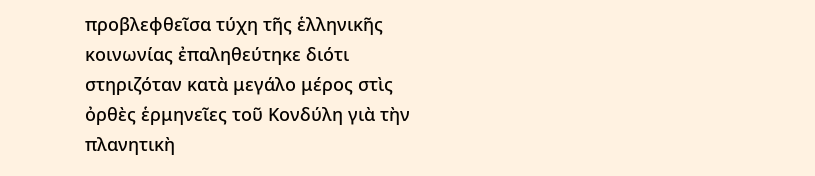προβλεφθεῖσα τύχη τῆς ἑλληνικῆς κοινωνίας ἐπαληθεύτηκε διότι στηριζόταν κατὰ μεγάλο μέρος στὶς ὀρθὲς ἑρμηνεῖες τοῦ Κονδύλη γιὰ τὴν πλανητικὴ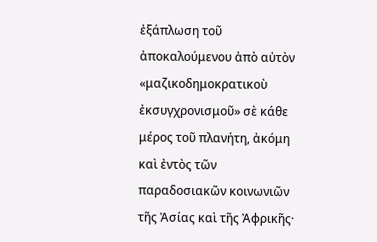ἐξάπλωση τοῦ ἀποκαλούμενου ἀπὸ αὐτὸν «μαζικοδημοκρατικοὺ ἐκσυγχρονισμοῦ» σὲ κάθε μέρος τοῦ πλανήτη, ἀκόμη καὶ ἐντὸς τῶν παραδοσιακῶν κοινωνιῶν τῆς Ἀσίας καὶ τῆς Ἀφρικῆς·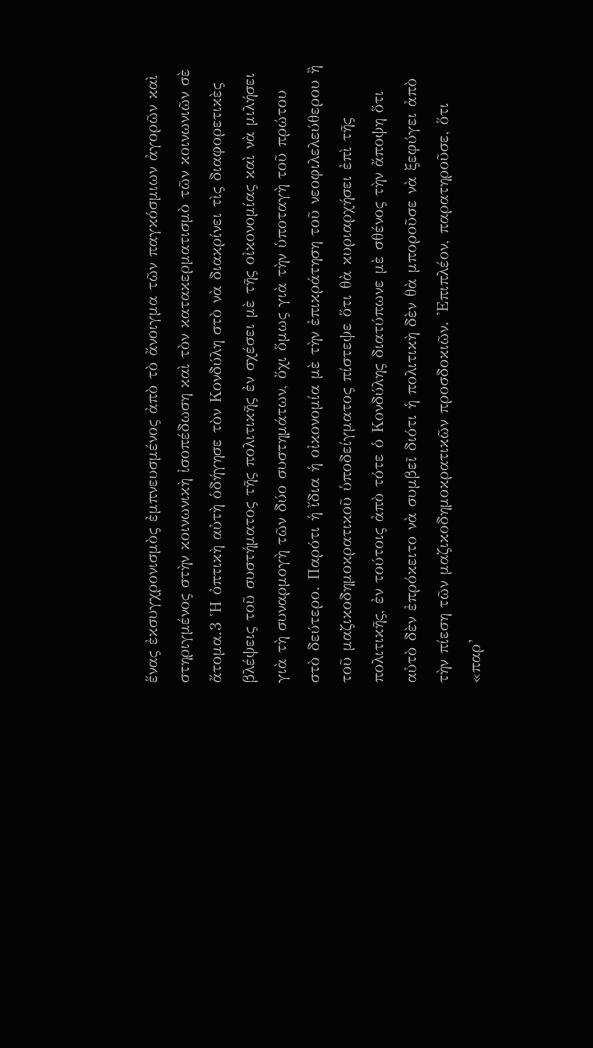ἕνας ἐκσυγχρονισμὸς ἐμπνευσμένος ἀπὸ τὸ ἄνοιγμα τῶν παγκόσμιων ἀγορῶν καὶ στηριγμένος στὴν κοινωνικὴ ἰσοπέδωση καὶ τὸν κατακερματισμὸ τῶν κοινωνιῶν σὲ ἄτομα.3 Ἡ ὀπτικὴ αὐτὴ ὁδήγησε τὸν Κονδύλη στὸ νὰ διακρίνει τὶς διαφορετικὲς βλέψεις τοῦ συστήματος τῆς πολιτικῆς ἐν σχέσει μὲ τῆς οἰκονομίας καὶ νὰ μιλήσει γιὰ τὴ συναρμογὴ τῶν δύο συστημάτων, ὄχι ὅμως γιὰ τὴν ὑποταγὴ τοῦ πρώτου στὸ δεύτερο. Παρότι ἡ ἴδια ἡ οἰκονομία μὲ τὴν ἐπικράτηση τοῦ νεοφιλελεύθερου ἢ τοῦ μαζικοδημοκρατικοῦ ὑποδείγματος πίστεψε ὅτι θὰ κυριαρχήσει ἐπὶ τῆς πολιτικῆς, ἐν τούτοις ἀπὸ τότε ὁ Κονδύλης διατύπωνε μὲ σθένος τὴν ἄποψη ὅτι αὐτὸ δὲν ἐπρόκειτο νὰ συμβεῖ διότι ἡ πολιτικὴ δὲν θὰ μποροῦσε νὰ ξεφύγει ἀπὸ τὴν πίεση τῶν μαζικοδημοκρατικῶν προσδοκιῶν. Ἐπιπλέον, παρατηροῦσε, ὅτι «παρ’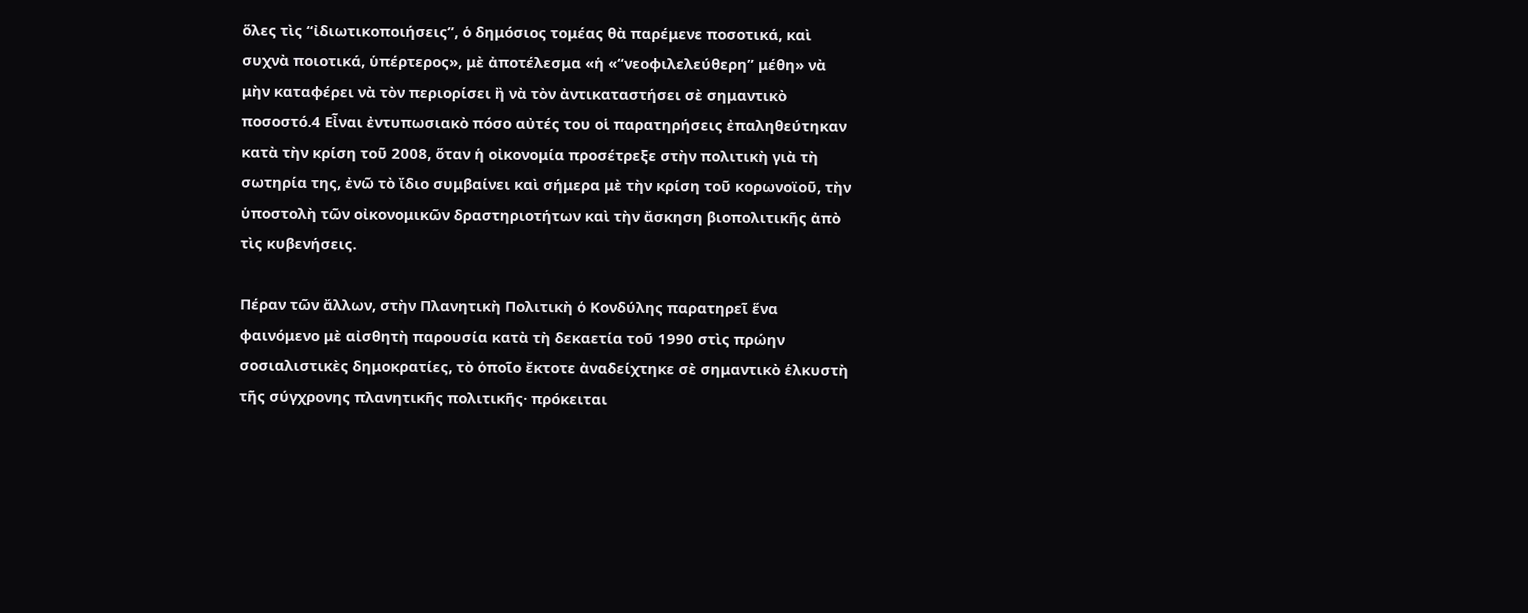ὅλες τὶς “ἰδιωτικοποιήσεις”, ὁ δημόσιος τομέας θὰ παρέμενε ποσοτικά, καὶ συχνὰ ποιοτικά, ὑπέρτερος», μὲ ἀποτέλεσμα «ἡ «“νεοφιλελεύθερη” μέθη» νὰ μὴν καταφέρει νὰ τὸν περιορίσει ἢ νὰ τὸν ἀντικαταστήσει σὲ σημαντικὸ ποσοστό.4 Εἶναι ἐντυπωσιακὸ πόσο αὐτές του οἱ παρατηρήσεις ἐπαληθεύτηκαν κατὰ τὴν κρίση τοῦ 2008, ὅταν ἡ οἰκονομία προσέτρεξε στὴν πολιτικὴ γιὰ τὴ σωτηρία της, ἐνῶ τὸ ἴδιο συμβαίνει καὶ σήμερα μὲ τὴν κρίση τοῦ κορωνοϊοῦ, τὴν ὑποστολὴ τῶν οἰκονομικῶν δραστηριοτήτων καὶ τὴν ἄσκηση βιοπολιτικῆς ἀπὸ τὶς κυβενήσεις.

Πέραν τῶν ἄλλων, στὴν Πλανητικὴ Πολιτικὴ ὁ Κονδύλης παρατηρεῖ ἕνα φαινόμενο μὲ αἰσθητὴ παρουσία κατὰ τὴ δεκαετία τοῦ 1990 στὶς πρώην σοσιαλιστικὲς δημοκρατίες, τὸ ὁποῖο ἔκτοτε ἀναδείχτηκε σὲ σημαντικὸ ἑλκυστὴ τῆς σύγχρονης πλανητικῆς πολιτικῆς· πρόκειται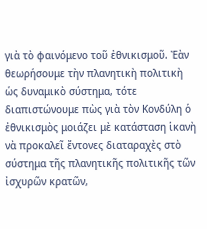γιὰ τὸ φαινόμενο τοῦ ἐθνικισμοῦ. Ἐὰν θεωρήσουμε τὴν πλανητικὴ πολιτικὴ ὡς δυναμικὸ σύστημα, τότε διαπιστώνουμε πὼς γιὰ τὸν Κονδύλη ὁ ἐθνικισμὸς μοιάζει μὲ κατάσταση ἱκανὴ νὰ προκαλεῖ ἔντονες διαταραχὲς στὸ σύστημα τῆς πλανητικῆς πολιτικῆς τῶν ἰσχυρῶν κρατῶν,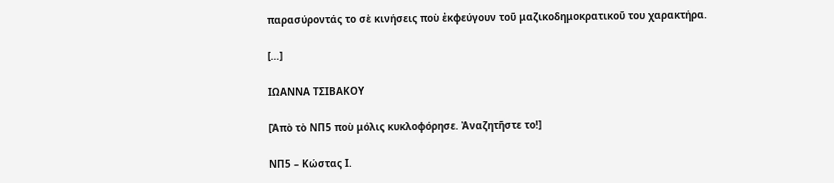παρασύροντάς το σὲ κινήσεις ποὺ ἐκφεύγουν τοῦ μαζικοδημοκρατικοῦ του χαρακτήρα.

[…]

ΙΩΑΝΝΑ ΤΣΙΒΑΚΟΥ

[Ἀπὸ τὸ ΝΠ5 ποὺ μόλις κυκλοφόρησε. Ἀναζητῆστε το!]

NΠ5 – Κώστας Ι.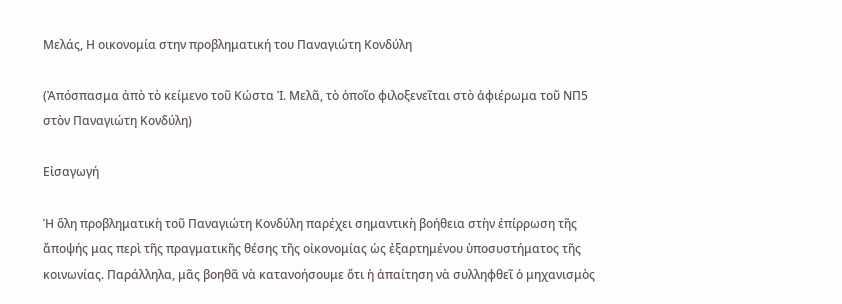Μελάς, Η οικονομία στην προβληματική του Παναγιώτη Κονδύλη

(Ἀπόσπασμα ἀπὸ τὸ κείμενο τοῦ Κώστα Ἰ. Μελᾶ, τὸ ὁποῖο φιλοξενεῖται στὸ ἀφιέρωμα τοῦ ΝΠ5 στὸν Παναγιώτη Κονδύλη)

Εἰσαγωγή

Ἡ ὅλη προβληματικὴ τοῦ Παναγιώτη Κονδύλη παρέχει σημαντικὴ βοήθεια στὴν ἐπίρρωση τῆς ἄποψής μας περὶ τῆς πραγματικῆς θέσης τῆς οἰκονομίας ὡς ἐξαρτημένου ὑποσυστήματος τῆς κοινωνίας. Παράλληλα, μᾶς βοηθᾶ νὰ κατανοήσουμε ὅτι ἡ ἀπαίτηση νὰ συλληφθεῖ ὁ μηχανισμὸς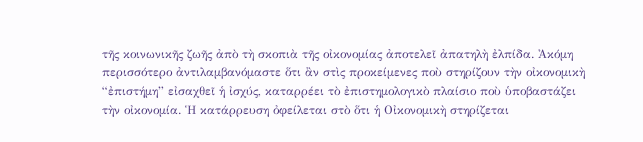τῆς κοινωνικῆς ζωῆς ἀπὸ τὴ σκοπιὰ τῆς οἰκονομίας ἀποτελεῖ ἀπατηλὴ ἐλπίδα. Ἀκόμη περισσότερο ἀντιλαμβανόμαστε ὅτι ἂν στὶς προκείμενες ποὺ στηρίζουν τὴν οἰκονομικὴ “ἐπιστήμη” εἰσαχθεῖ ἡ ἰσχύς, καταρρέει τὸ ἐπιστημολογικὸ πλαίσιο ποὺ ὑποβαστάζει τὴν οἰκονομία. Ἡ κατάρρευση ὀφείλεται στὸ ὅτι ἡ Οἰκονομικὴ στηρίζεται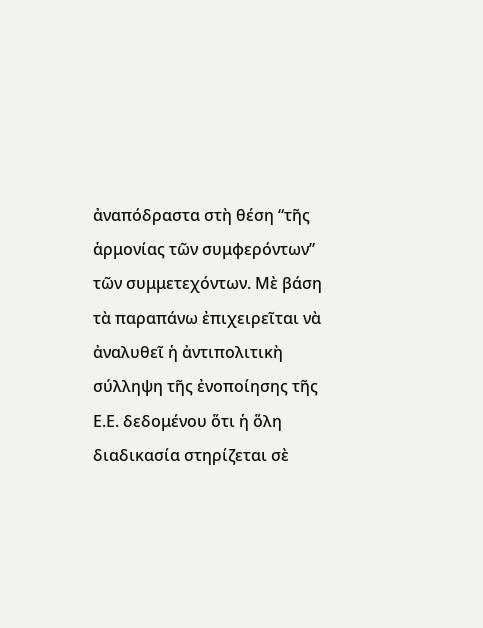ἀναπόδραστα στὴ θέση “τῆς ἁρμονίας τῶν συμφερόντων” τῶν συμμετεχόντων. Μὲ βάση τὰ παραπάνω ἐπιχειρεῖται νὰ ἀναλυθεῖ ἡ ἀντιπολιτικὴ σύλληψη τῆς ἐνοποίησης τῆς Ε.Ε. δεδομένου ὅτι ἡ ὅλη διαδικασία στηρίζεται σὲ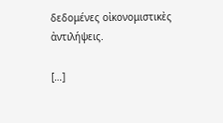δεδομένες οἰκονομιστικὲς ἀντιλήψεις.

[…]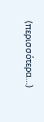(περισσότερα…)